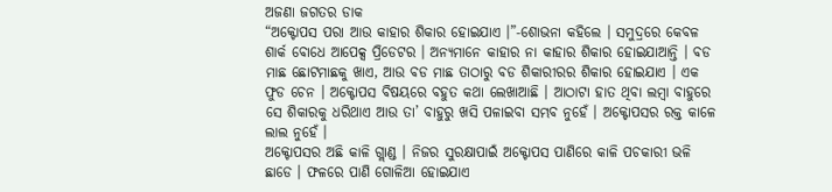ଅଜଣା ଜଗତର ଡାକ
“ଅକ୍ଟୋପସ ପରା ଆଉ କାହାର ଶିକାର ହୋଇଯାଏ ।”-ଶୋଭନା କହିଲେ । ସମୁଦ୍ରରେ କେବଳ ଶାର୍କ ବୋଧେ ଆପେକ୍ସ ପ୍ରିଡେଟର । ଅନ୍ୟମାନେ କାହାର ନା କାହାର ଶିକାର ହୋଇଯାଆନ୍ତି । ବଡ ମାଛ ଛୋଟମାଛକୁ ଖାଏ, ଆଉ ବଡ ମାଛ ତାଠାରୁ ବଡ ଶିକାରୀରର ଶିକାର ହୋଇଯାଏ । ଏକ ଫୁଡ ଚେନ । ଅକ୍ଟୋପସ ବିଷୟରେ ବହୁତ କଥା ଲେଖାଆଛି । ଆଠାଟା ହାତ ଥିବା ଲମ୍ବା ବାହୁରେ ସେ ଶିକାରକୁ ଧରିଥାଏ ଆଉ ତା’ ବାହୁରୁ ଖସି ପଳାଇବା ସମ୍ଭବ ନୁହେଁ । ଅକ୍ଟୋପସର ରକ୍ତ କାଳେ ଲାଲ ନୁହେଁ ।
ଅକ୍ଟୋପସର ଅଛି କାଳି ଗ୍ଲାଣ୍ଡ । ନିଜର ସୁରକ୍ଷାପାଇଁ ଅକ୍ଟୋପସ ପାଣିରେ କାଳି ପଚକାରୀ ଭଳି ଛାଡେ । ଫଳରେ ପାଣି ଗୋଳିଆ ହୋଇଯାଏ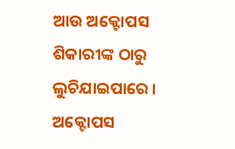ଆଉ ଅକ୍ଟୋପସ ଶିକାରୀଙ୍କ ଠାରୁ ଲୁଚିଯାଇପାରେ । ଅକ୍ଟୋପସ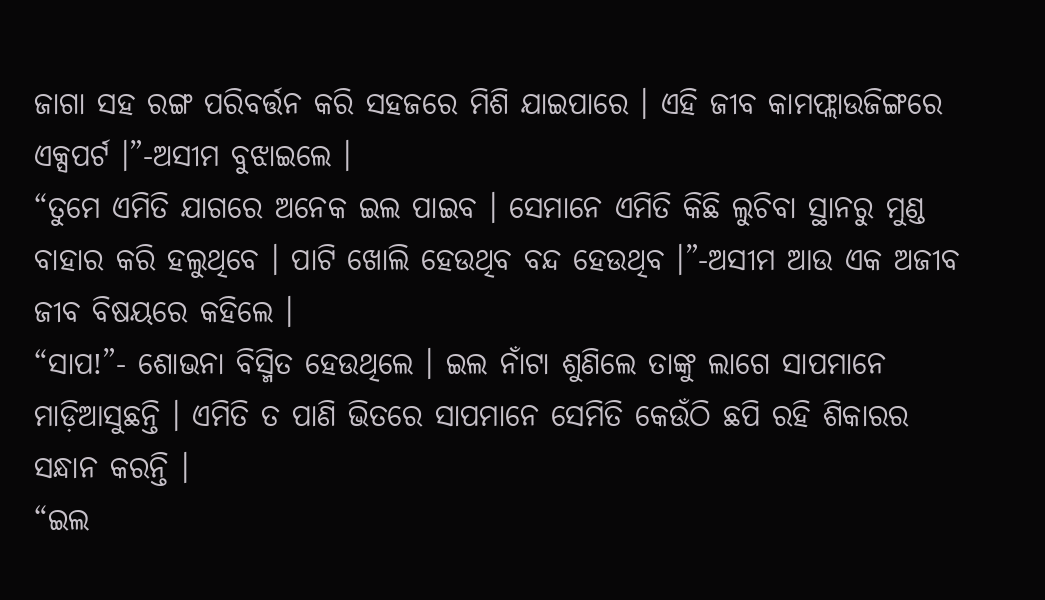ଜାଗା ସହ ରଙ୍ଗ ପରିବର୍ତ୍ତନ କରି ସହଜରେ ମିଶି ଯାଇପାରେ । ଏହି ଜୀବ କାମଫ୍ଲାଉଜିଙ୍ଗରେ ଏକ୍ସପର୍ଟ ।”-ଅସୀମ ବୁଝାଇଲେ ।
“ତୁମେ ଏମିତି ଯାଗରେ ଅନେକ ଇଲ ପାଇବ । ସେମାନେ ଏମିତି କିଛି ଲୁଚିବା ସ୍ଥାନରୁ ମୁଣ୍ଡ ବାହାର କରି ହଲୁଥିବେ । ପାଟି ଖୋଲି ହେଉଥିବ ବନ୍ଦ ହେଉଥିବ ।”-ଅସୀମ ଆଉ ଏକ ଅଜୀବ ଜୀବ ବିଷୟରେ କହିଲେ ।
“ସାପ!”- ଶୋଭନା ବିସ୍ମିତ ହେଉଥିଲେ । ଇଲ ନାଁଟା ଶୁଣିଲେ ତାଙ୍କୁ ଲାଗେ ସାପମାନେ ମାଡ଼ିଆସୁଛନ୍ତି । ଏମିତି ତ ପାଣି ଭିତରେ ସାପମାନେ ସେମିତି କେଉଁଠି ଛପି ରହି ଶିକାରର ସନ୍ଧାନ କରନ୍ତି ।
“ଇଲ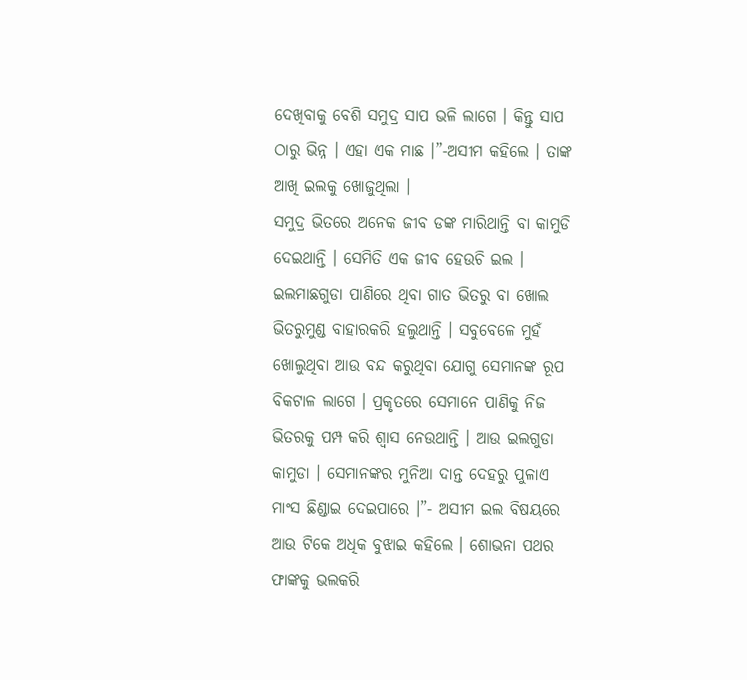ଦେଖିବାକୁ ବେଶି ସମୁଦ୍ର ସାପ ଭଳି ଲାଗେ । କିନ୍ତୁ ସାପ ଠାରୁ ଭିନ୍ନ । ଏହା ଏକ ମାଛ ।”-ଅସୀମ କହିଲେ । ତାଙ୍କ ଆଖି ଇଲକୁ ଖୋଜୁଥିଲା ।
ସମୁଦ୍ର ଭିତରେ ଅନେକ ଜୀବ ଡଙ୍କ ମାରିଥାନ୍ତି ବା କାମୁଡି ଦେଇଥାନ୍ତି । ସେମିତି ଏକ ଜୀବ ହେଉଚି ଇଲ । ଇଲମାଛଗୁଡା ପାଣିରେ ଥିବା ଗାତ ଭିତରୁ ବା ଖୋଲ ଭିତରୁମୁଣ୍ଡ ବାହାରକରି ହଲୁଥାନ୍ତି । ସବୁବେଳେ ମୁହଁ ଖୋଲୁଥିବା ଆଉ ବନ୍ଦ କରୁଥିବା ଯୋଗୁ ସେମାନଙ୍କ ରୂପ ବିକଟାଳ ଲାଗେ । ପ୍ରକୃତରେ ସେମାନେ ପାଣିକୁ ନିଜ ଭିତରକୁ ପମ୍ପ କରି ଶ୍ୱାସ ନେଉଥାନ୍ତି । ଆଉ ଇଲଗୁଡା କାମୁଡା । ସେମାନଙ୍କର ମୁନିଆ ଦାନ୍ତ ଦେହରୁ ପୁଳାଏ ମାଂସ ଛିଣ୍ଡାଇ ଦେଇପାରେ ।”- ଅସୀମ ଇଲ ବିଷୟରେ ଆଉ ଟିକେ ଅଧିକ ବୁଝାଇ କହିଲେ । ଶୋଭନା ପଥର ଫାଙ୍କକୁ ଭଲକରି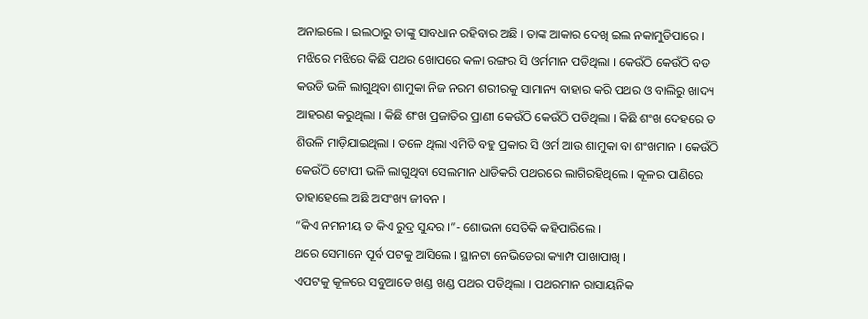ଅନାଇଲେ । ଇଲଠାରୁ ତାଙ୍କୁ ସାବଧାନ ରହିବାର ଅଛି । ତାଙ୍କ ଆକାର ଦେଖି ଇଲ ନକାମୁଡିପାରେ । ମଝିରେ ମଝିରେ କିଛି ପଥର ଖୋପରେ କଳା ରଙ୍ଗର ସି ଓର୍ମମାନ ପଡିଥିଲା । କେଉଁଠି କେଉଁଠି ବଡ କଉଡି ଭଳି ଲାଗୁଥିବା ଶାମୁକା ନିଜ ନରମ ଶରୀରକୁ ସାମାନ୍ୟ ବାହାର କରି ପଥର ଓ ବାଲିରୁ ଖାଦ୍ୟ ଆହରଣ କରୁଥିଲା । କିଛି ଶଂଖ ପ୍ରଜାତିର ପ୍ରାଣୀ କେଉଁଠି କେଉଁଠି ପଡିଥିଲା । କିଛି ଶଂଖ ଦେହରେ ତ ଶିଉଳି ମାଡ଼ିଯାଇଥିଲା । ତଳେ ଥିଲା ଏମିତି ବହୁ ପ୍ରକାର ସି ଓର୍ମ ଆଉ ଶାମୁକା ବା ଶଂଖମାନ । କେଉଁଠି କେଉଁଠି ଟୋପୀ ଭଳି ଲାଗୁଥିବା ସେଲମାନ ଧାଡିକରି ପଥରରେ ଲାଗିରହିଥିଲେ । କୂଳର ପାଣିରେ ତାହାହେଲେ ଅଛି ଅସଂଖ୍ୟ ଜୀବନ ।
“କିଏ ନମନୀୟ ତ କିଏ ରୁଦ୍ର ସୁନ୍ଦର ।”- ଶୋଭନା ସେତିକି କହିପାରିଲେ ।
ଥରେ ସେମାନେ ପୂର୍ବ ପଟକୁ ଆସିଲେ । ସ୍ଥାନଟା ନେଭିଡେରା କ୍ୟାମ୍ପ ପାଖାପାଖି ।
ଏପଟକୁ କୂଳରେ ସବୁଆଡେ ଖଣ୍ଡ ଖଣ୍ଡ ପଥର ପଡିଥିଲା । ପଥରମାନ ରାସାୟନିକ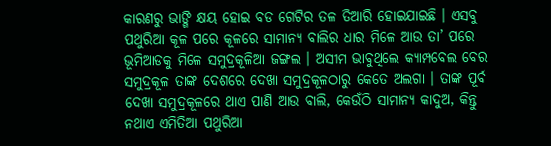କାରଣରୁ ଭାଙ୍ଗି କ୍ଷୟ ହୋଇ ବଡ ଗେଟିର ତଳ ତିଆରି ହୋଇଯାଇଛି । ଏସବୁ ପଥୁରିଆ କୂଳ ପରେ କୂଳରେ ସାମାନ୍ୟ ବାଲିର ଧାର ମିଳେ ଆଉ ତା’ ପରେ ଭୂମିଆଡକୁ ମିଳେ ସମୁଦ୍ରକୂଳିଆ ଜଙ୍ଗଲ । ଅସୀମ ଭାବୁଥିଲେ କ୍ୟାମ୍ପବେଲ ବେର ସମୁଦ୍ରକୂଳ ତାଙ୍କ ଦେଶରେ ଦେଖା ସମୁଦ୍ରକୂଳଠାରୁ କେତେ ଅଲଗା । ତାଙ୍କ ପୂର୍ବ ଦେଖା ସମୁଦ୍ରକୂଳରେ ଥାଏ ପାଣି ଆଉ ବାଲି, କେଉଁଠି ସାମାନ୍ୟ କାଦୁଅ, କିନ୍ତୁ ନଥାଏ ଏମିତିଆ ପଥୁରିଆ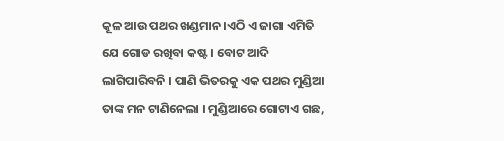କୂଳ ଆଉ ପଥର ଖଣ୍ଡମାନ ।ଏଠି ଏ ଜାଗା ଏମିତି ଯେ ଗୋଡ ରଖିବା କଷ୍ଟ । ବୋଟ ଆଦି ଲାଗିପାରିବନି । ପାଣି ଭିତରକୁ ଏକ ପଥର ମୁଣ୍ଡିଆ ତାଙ୍କ ମନ ଟାଣିନେଲା । ମୁଣ୍ଡିଆରେ ଗୋଟାଏ ଗଛ,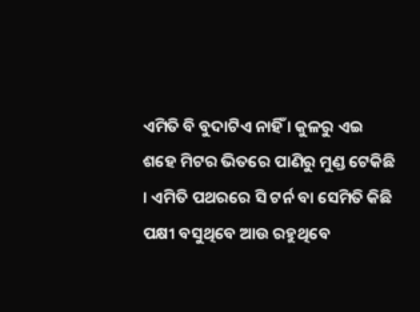ଏମିତି ବି ବୁଦାଟିଏ ନାହିଁ । କୁଳରୁ ଏଇ ଶହେ ମିଟର ଭିତରେ ପାଣିରୁ ମୁଣ୍ଡ ଟେକିଛି । ଏମିତି ପଥରରେ ସି ଟର୍ନ ବା ସେମିତି କିଛି ପକ୍ଷୀ ବସୁଥିବେ ଆଉ ରହୁଥିବେ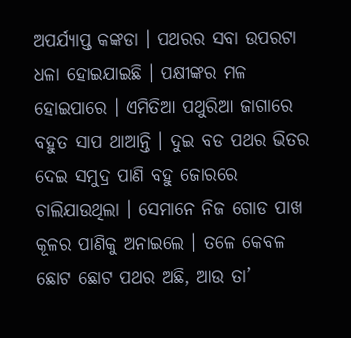ଅପର୍ଯ୍ୟାପ୍ତ କଙ୍କଡା । ପଥରର ସବା ଉପରଟା ଧଳା ହୋଇଯାଇଛି । ପକ୍ଷୀଙ୍କର ମଳ ହୋଇପାରେ । ଏମିତିଆ ପଥୁରିଆ ଜାଗାରେ ବହୁତ ସାପ ଥାଆନ୍ତି । ଦୁଇ ବଡ ପଥର ଭିତର ଦେଇ ସମୁଦ୍ର ପାଣି ବହୁ ଜୋରରେ ଚାଲିଯାଉଥିଲା । ସେମାନେ ନିଜ ଗୋଡ ପାଖ କୂଳର ପାଣିକୁ ଅନାଇଲେ । ତଳେ କେବଳ ଛୋଟ ଛୋଟ ପଥର ଅଛି, ଆଉ ତା’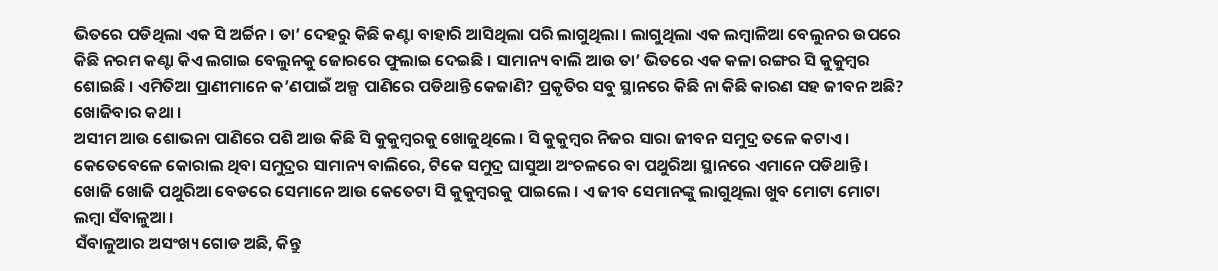ଭିତରେ ପଡିଥିଲା ଏକ ସି ଅର୍ଚ୍ଚିନ । ତା’ ଦେହରୁ କିଛି କଣ୍ଟା ବାହାରି ଆସିଥିଲା ପରି ଲାଗୁଥିଲା । ଲାଗୁଥିଲା ଏକ ଲମ୍ବାଳିଆ ବେଲୁନର ଉପରେ କିଛି ନରମ କଣ୍ଟା କିଏ ଲଗାଇ ବେଲୁନକୁ ଜୋରରେ ଫୁଲାଇ ଦେଇଛି । ସାମାନ୍ୟ ବାଲି ଆଉ ତା’ ଭିତରେ ଏକ କଳା ରଙ୍ଗର ସି କୁକୁମ୍ବର ଶୋଇଛି । ଏମିତିଆ ପ୍ରାଣୀମାନେ କ’ଣପାଇଁ ଅଳ୍ପ ପାଣିରେ ପଡିଥାନ୍ତି କେଜାଣି? ପ୍ରକୃତିର ସବୁ ସ୍ଥାନରେ କିଛି ନା କିଛି କାରଣ ସହ ଜୀବନ ଅଛି? ଖୋଜିବାର କଥା ।
ଅସୀମ ଆଉ ଶୋଭନା ପାଣିରେ ପଶି ଆଉ କିଛି ସି କୁକୁମ୍ବରକୁ ଖୋଜୁଥିଲେ । ସି କୁକୁମ୍ବର ନିଜର ସାରା ଜୀବନ ସମୁଦ୍ର ତଳେ କଟାଏ । କେତେବେଳେ କୋରାଲ ଥିବା ସମୁଦ୍ରର ସାମାନ୍ୟ ବାଲିରେ, ଟିକେ ସମୁଦ୍ର ଘାସୁଆ ଅଂଚଳରେ ବା ପଥୁରିଆ ସ୍ଥାନରେ ଏମାନେ ପଡିଥାନ୍ତି । ଖୋଜି ଖୋଜି ପଥୁରିଆ ବେଡରେ ସେମାନେ ଆଉ କେତେଟା ସି କୁକୁମ୍ବରକୁ ପାଇଲେ । ଏ ଜୀବ ସେମାନଙ୍କୁ ଲାଗୁଥିଲା ଖୁବ ମୋଟା ମୋଟା ଲମ୍ବା ସଁବାଳୁଆ ।
ସଁବାଳୁଆର ଅସଂଖ୍ୟ ଗୋଡ ଅଛି, କିନ୍ତୁ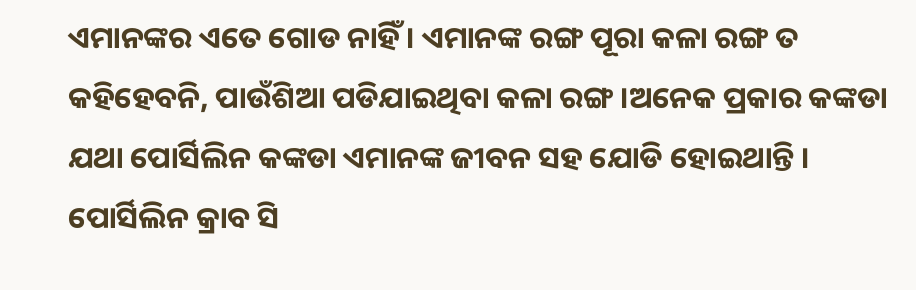ଏମାନଙ୍କର ଏତେ ଗୋଡ ନାହିଁ । ଏମାନଙ୍କ ରଙ୍ଗ ପୂରା କଳା ରଙ୍ଗ ତ କହିହେବନି, ପାଉଁଶିଆ ପଡିଯାଇଥିବା କଳା ରଙ୍ଗ ।ଅନେକ ପ୍ରକାର କଙ୍କଡା ଯଥା ପୋର୍ସିଲିନ କଙ୍କଡା ଏମାନଙ୍କ ଜୀବନ ସହ ଯୋଡି ହୋଇଥାନ୍ତି । ପୋର୍ସିଲିନ କ୍ରାବ ସି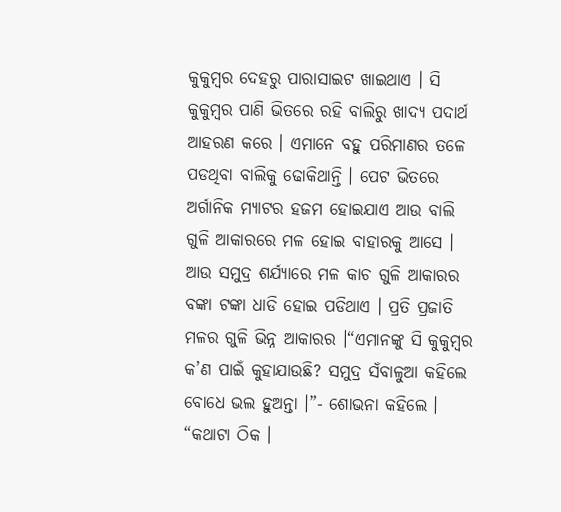କୁକୁମ୍ବର ଦେହରୁ ପାରାସାଇଟ ଖାଇଥାଏ । ସି କୁକୁମ୍ବର ପାଣି ଭିତରେ ରହି ବାଲିରୁ ଖାଦ୍ୟ ପଦାର୍ଥ ଆହରଣ କରେ । ଏମାନେ ବହୁ ପରିମାଣର ତଳେ ପଡଥିବା ବାଲିକୁ ଢୋକିଥାନ୍ତି । ପେଟ ଭିତରେ ଅର୍ଗାନିକ ମ୍ୟାଟର ହଜମ ହୋଇଯାଏ ଆଉ ବାଲି ଗୁଳି ଆକାରରେ ମଳ ହୋଇ ବାହାରକୁ ଆସେ । ଆଉ ସମୁଦ୍ର ଶର୍ଯ୍ୟାରେ ମଳ କାଚ ଗୁଳି ଆକାରର ବଙ୍କା ଟଙ୍କା ଧାଡି ହୋଇ ପଡିଥାଏ । ପ୍ରତି ପ୍ରଜାତି ମଳର ଗୁଳି ଭିନ୍ନ ଆକାରର ।“ଏମାନଙ୍କୁ ସି କୁକୁମ୍ବର କ’ଣ ପାଇଁ କୁହାଯାଉଛି? ସମୁଦ୍ର ସଁବାଳୁଆ କହିଲେ ବୋଧେ ଭଲ ହୁଅନ୍ତା ।”- ଶୋଭନା କହିଲେ । “କଥାଟା ଠିକ ।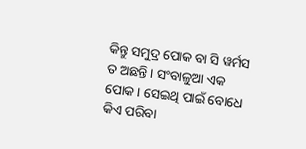କିନ୍ତୁ ସମୁଦ୍ର ପୋକ ବା ସି ୱର୍ମସ ତ ଅଛନ୍ତି । ସଂବାଳୁଆ ଏକ ପୋକ । ସେଇଥି ପାଇଁ ବୋଧେ କିଏ ପରିବା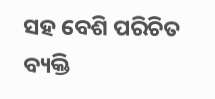ସହ ବେଶି ପରିଚିତ ବ୍ୟକ୍ତି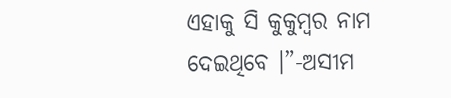ଏହାକୁ ସି କୁକୁମ୍ବର ନାମ ଦେଇଥିବେ ।”-ଅସୀମ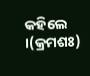କହିଲେ ।(କ୍ରମଶଃ)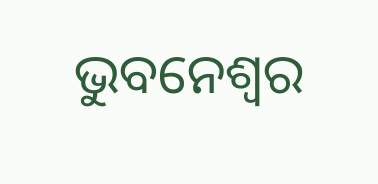ଭୁବନେଶ୍ୱର